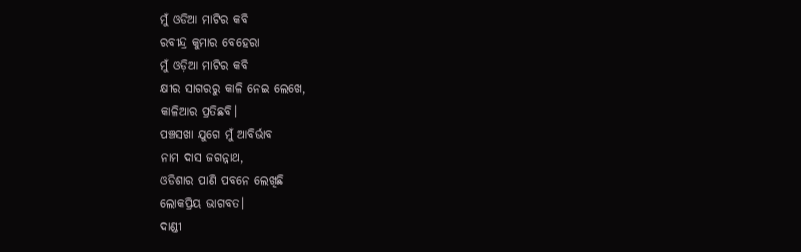ମୁଁ ଓଡିଆ ମାଟିର କବି
ରବୀନ୍ଦ୍ର କୁମାର ବେହେରା
ମୁଁ ଓଡ଼ିଆ ମାଟିର କବି
କ୍ଷୀର ସାଗରରୁ କାଳି ନେଇ ଲେଖେ,
କାଳିଆର ପ୍ରତିଛବି।
ପଞ୍ଚସଖା ଯୁଗେ ମୁଁ ଆବିର୍ଭାବ
ନାମ ଦାସ ଜଗନ୍ନାଥ,
ଓଡିଶାର ପାଣି ପବନେ ଲେଖିଛି
ଲୋକପ୍ରିୟ ଭାଗବତ।
ଦାଣ୍ଡୀ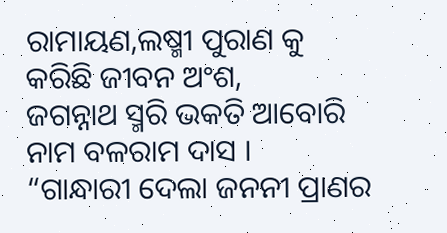ରାମାୟଣ,ଲଷ୍ମୀ ପୁରାଣ କୁ
କରିଛି ଜୀବନ ଅଂଶ,
ଜଗନ୍ନାଥ ସ୍ମରି ଭକତି ଆବୋରି
ନାମ ବଳରାମ ଦାସ ।
“ଗାନ୍ଧାରୀ ଦେଲା ଜନନୀ ପ୍ରାଣର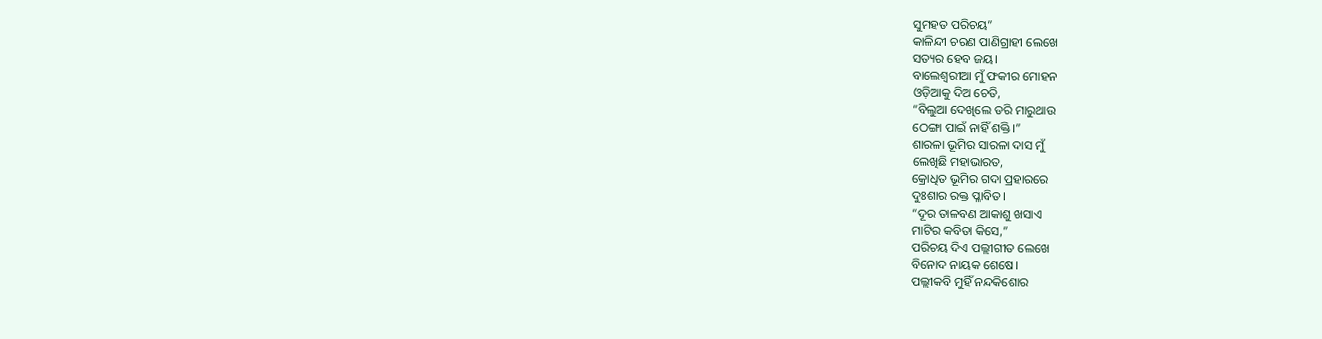ସୁମହତ ପରିଚୟ”
କାଳିନ୍ଦୀ ଚରଣ ପାଣିଗ୍ରାହୀ ଲେଖେ
ସତ୍ୟର ହେବ ଜୟ।
ବାଲେଶ୍ୱରୀଆ ମୁଁ ଫକୀର ମୋହନ
ଓଡ଼ିଆକୁ ଦିଅ ଚେତି,
“ବିଲୁଆ ଦେଖିଲେ ଡରି ମାରୁଥାଉ
ଠେଙ୍ଗା ପାଇଁ ନାହିଁ ଶକ୍ତି।”
ଶାରଳା ଭୂମିର ସାରଳା ଦାସ ମୁଁ
ଲେଖିଛି ମହାଭାରତ,
କ୍ରୋଧିତ ଭୂମିର ଗଦା ପ୍ରହାରରେ
ଦୁଃଶାର ରକ୍ତ ପ୍ଳାବିତ।
“ଦୂର ତାଳବଣ ଆକାଶୁ ଖସାଏ
ମାଟିର କବିତା କିସେ,”
ପରିଚୟ ଦିଏ ପଲ୍ଲୀଗୀତ ଲେଖେ
ବିନୋଦ ନାୟକ ଶେଷେ।
ପଲ୍ଲୀକବି ମୁହିଁ ନନ୍ଦକିଶୋର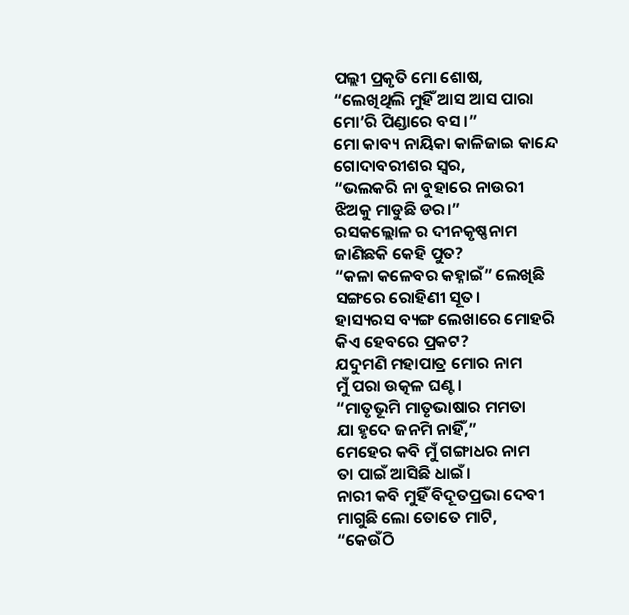ପଲ୍ଲୀ ପ୍ରକୃତି ମୋ ଶୋଷ,
“ଲେଖିଥିଲି ମୁହିଁ ଆସ ଆସ ପାରା
ମୋ’ରି ପିଣ୍ଡାରେ ବସ।”
ମୋ କାବ୍ୟ ନାୟିକା କାଳିଜାଇ କାନ୍ଦେ
ଗୋଦାବରୀଶର ସ୍ୱର,
“ଭଲକରି ନା ବୁହାରେ ନାଉରୀ
ଝିଅକୁ ମାଡୁଛି ଡର।”
ରସକଲ୍ଲୋଳ ର ଦୀନକୃଷ୍ଣନାମ
ଜାଣିଛକି କେହି ପୁତ?
“କଳା କଳେବର କହ୍ନାଇଁ” ଲେଖିଛି
ସଙ୍ଗରେ ରୋହିଣୀ ସୂତ।
ହାସ୍ୟରସ ବ୍ୟଙ୍ଗ ଲେଖାରେ ମୋହରି
କିଏ ହେବରେ ପ୍ରକଟ?
ଯଦୁମଣି ମହାପାତ୍ର ମୋର ନାମ
ମୁଁ ପରା ଉତ୍କଳ ଘଣ୍ଟ।
“ମାତୃଭୂମି ମାତୃଭାଷାର ମମତା
ଯା ହୃଦେ ଜନମି ନାହିଁ,”
ମେହେର କବି ମୁଁ ଗଙ୍ଗାଧର ନାମ
ତା ପାଇଁ ଆସିଛି ଧାଇଁ।
ନାରୀ କବି ମୁହିଁ ବିଦୂତପ୍ରଭା ଦେବୀ
ମାଗୁଛି ଲୋ ତୋତେ ମାଟି,
“କେଉଁଠି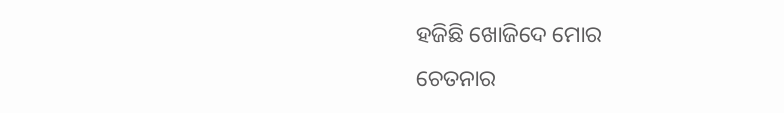ହଜିଛି ଖୋଜିଦେ ମୋର
ଚେତନାର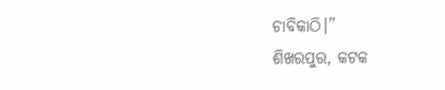ଚାବିକାଠି।”
ଶିଖରପୁର, କଟକ